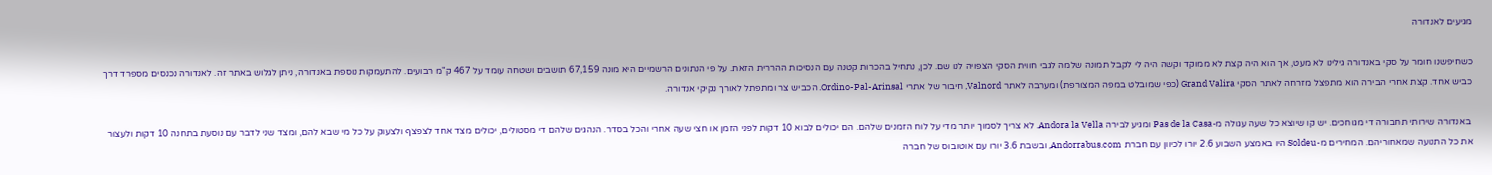מגיעים לאנדורה

כשחיפשנו חומר על סקי באנדורה גילינו לא מעט, אך הוא היה קצת לא ממוקד וקשה היה לי לקבל תמונה שלמה לגבי חווית הסקי הצפויה לנו שם. לכן, נתחיל בהכרות קטנה עם הנסיכות ההררית הזאת. על פי הנתונים הרשמיים היא מונה 67,159 תושבים ושטחה עומד על 467 ק"מ רבועים. להתעמקות נוספת באנדורה, ניתן לגלוש באתר זה. לאנדורה נכנסים מספרד דרך כביש אחד. קצת אחרי הבירה הוא מתפצל מזרחה לאתר הסקי Grand Valira (כפי שמובלט במפה המצורפת) ומערבה לאתר Valnord, חיבור של אתרי Ordino-Pal-Arinsal. הכביש צר ומתפתל לאורך נקיקי אנדורה.

 באנדורה שירותי תחבורה די מגוחכים. יש קו שיוצא כל שעה עגולה מ-Pas de la Casa ומגיע לבירה Andora la Vella. לא צריך לסמוך יותר מדי על לוח הזמנים שלהם. הם יכולים לבוא 10 דקות לפני הזמן או חצי שעה אחרי והכל בסדר. הנהגים שלהם די מסטולים, יכולים מצד אחד לצפצף ולצעוק על כל מי שבא להם, ומצד שני לדבר עם נוסעת בתחנה 10 דקות ולעצור את כל התנועה שמאחוריהם. המחירים מ-Soldeu היו באמצע השבוע 2.6 יורו לכיוון עם חברת Andorrabus.com, ובשבת 3.6 יורו עם אוטובוס של חברה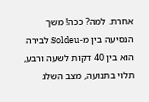אחרת. למה? ככה! משך הנסיעה בין מ-Soldeu לבירה הוא בין 40 דקות לשעה ורבע, תלוי בתנועה, מצב השלג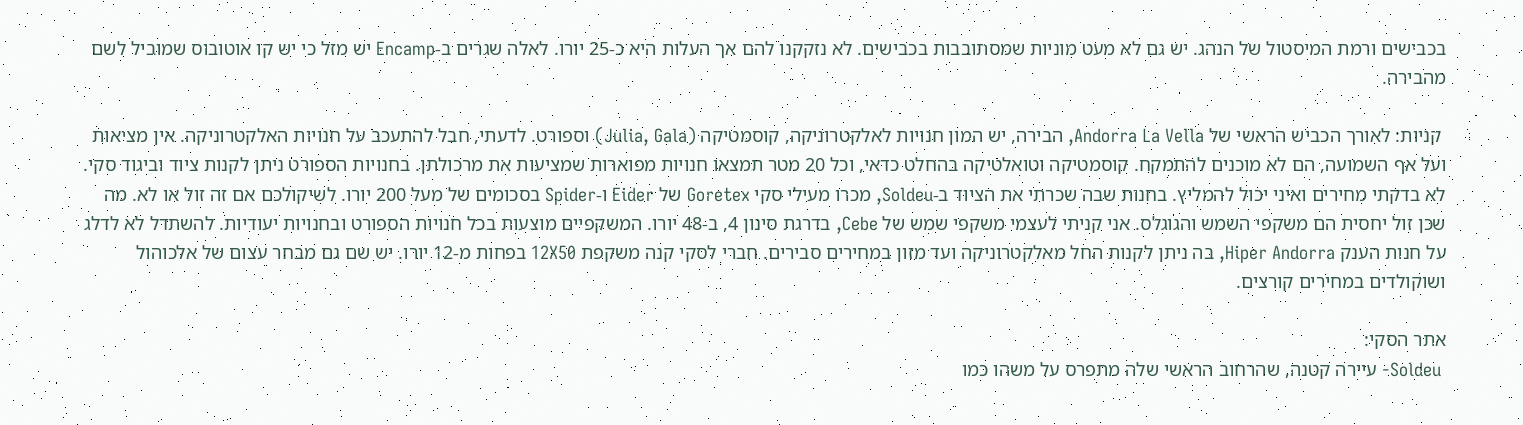בכבישים ורמת המיסטול של הנהג. יש גם לא מעט מוניות שמסתובבות בכבישים. לא נזקקנו להם אך העלות היא כ-25 יורו. לאלה שגרים ב-Encamp יש מזל כי יש קו אוטובוס שמוביל לשם מהבירה.

 קניות: לאורך הכביש הראשי של Andorra La Vella, הבירה, יש המון חנויות לאלקטרוניקה, קוסמטיקה (Julia, Gala) וספורט. לדעתי, חבל להתעכב על חנויות האלקטרוניקה. אין מציאות ועל אף השמועה, הם לא מוכנים להתמקח. קוסמטיקה וטואלטיקה בהחלט כדאי, וכל 20 מטר תמצאו חנויות מפוארות שמציעות את מרכולתן. בחנויות הספורט ניתן לקנות ציוד וביגוד סקי. לא בדקתי מחירים ואיני יכול להמליץ. בחנות שבה שכרתי את הציוד ב-Soldeu, מכרו מעילי סקי Goretex של Eider ו-Spider בסכומים של מעל 200 יורו. לשיקולכם אם זה זול או לא. מה שכן זול יחסית הם משקפי השמש והגוגלס. אני קניתי לעצמי משקפי שמש של Cebe, בדרגת סינון 4, ב-48 יורו. המשקפיים מוצעות בכל חנויות הספורט ובחנויות יעודיות. להשתדל לא לדלג על חנות הענק Hiper Andorra, בה ניתן לקנות החל מאלקטרוניקה ועד מזון במחירים סבירים. חברי לסקי קנה משקפת 12X50 בפחות מ-12 יורו. יש שם גם מבחר עצום של אלכוהול ושוקולדים במחירים קורצים.

אתר הסקי:
 Soldeu- עיירה קטנה, שהרחוב הראשי שלה מתפרס על משהו כמו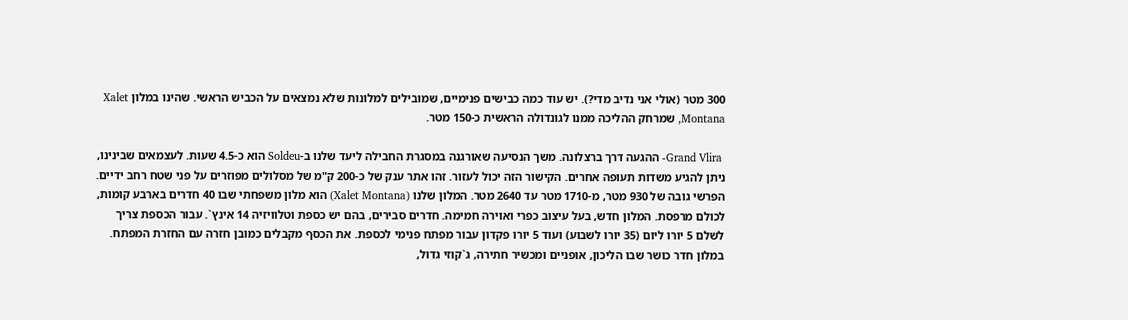300 מטר (אולי אני נדיב מדי?). יש עוד כמה כבישים פנימיים, שמובילים למלונות שלא נמצאים על הכביש הראשי. שהינו במלון Xalet Montana, שמרחק ההליכה ממנו לגונדולה הראשית כ-150 מטר.

 Grand Vlira- ההגעה דרך ברצלונה. משך הנסיעה שאורגנה במסגרת החבילה ליעד שלנו ב-Soldeu הוא כ-4.5 שעות. לעצמאים שבינינו, ניתן להגיע משדות תעופה אחרים. הקישור הזה יכול לעזור. זהו אתר ענק של כ-200 ק"מ של מסלולים מפוזרים על פני שטח רחב ידיים. הפרשי גובה של 930 מטר, מ-1710 מטר עד 2640 מטר. המלון שלנו (Xalet Montana) הוא מלון משפחתי שבו 40 חדרים בארבע קומות, לכולם מרפסת. המלון חדש, בעל עיצוב כפרי ואוירה חמימה. חדרים סבירים, בהם יש כספת וטלוויזיה 14 אינץ`. עבור הכספת צריך לשלם 5 יורו ליום (35 יורו לשבוע) ועוד 5 יורו פקדון עבור מפתח פנימי לכספת. את הכסף מקבלים כמובן חזרה עם החזרת המפתח. במלון חדר כושר שבו הליכון, אופניים ומכשיר חתירה, ג`קוזי גדול,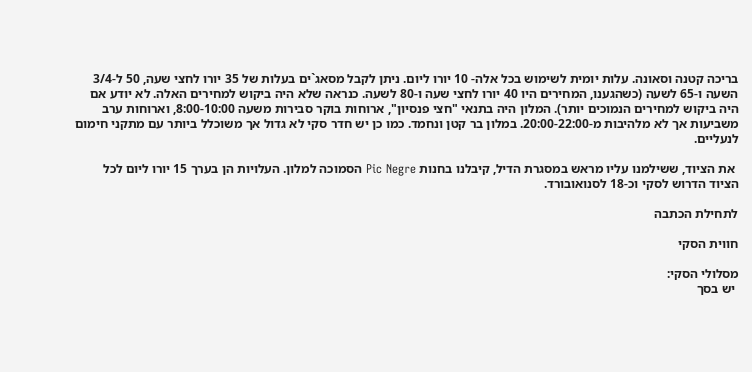בריכה קטנה וסאונה. עלות יומית לשימוש בכל אלה- 10 יורו ליום. ניתן לקבל מסאג`ים בעלות של 35 יורו לחצי שעה, 50 ל-3/4 השעה ו-65 לשעה (כשהגענו, המחירים היו 40 יורו לחצי שעה ו-80 לשעה. כנראה שלא היה ביקוש למחירים האלה. לא יודע אם היה ביקוש למחירים הנמוכים יותר). המלון היה בתנאי "חצי פנסיון", ארוחות בוקר סבירות משעה 8:00-10:00, וארוחות ערב משביעות אך לא מלהיבות מ-20:00-22:00. במלון בר קטן ונחמד. כמו כן יש חדר סקי לא גדול אך משוכלל ביותר עם מתקני חימום לנעליים.

 את הציוד, ששילמנו עליו מראש במסגרת הדיל, קיבלנו בחנות Pic Negre הסמוכה למלון. העלויות הן בערך 15 יורו ליום לכל הציוד הדרוש לסקי וכ-18 לסנואובורד.

לתחילת הכתבה

חווית הסקי

מסלולי הסקי:
 יש בסך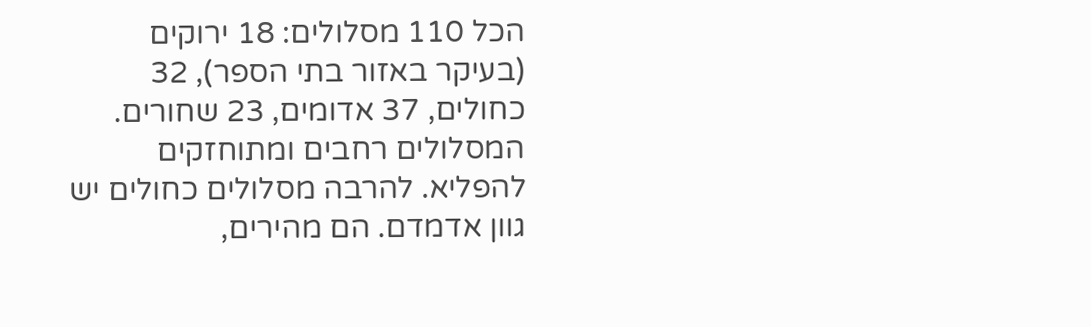הכל 110 מסלולים: 18 ירוקים (בעיקר באזור בתי הספר), 32 כחולים, 37 אדומים, 23 שחורים. המסלולים רחבים ומתוחזקים להפליא. להרבה מסלולים כחולים יש גוון אדמדם. הם מהירים,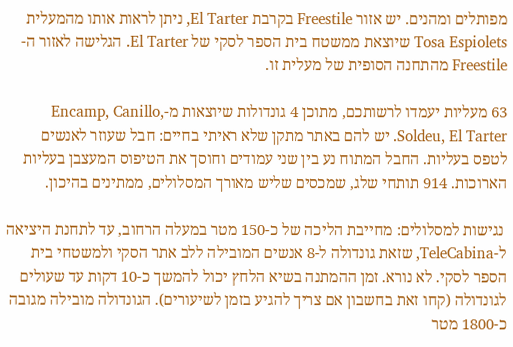מפותלים ומהנים. יש אזור Freestile בקרבת El Tarter, ניתן לראות אותו מהמעלית Tosa Espiolets שיוצאת ממשטח בית הספר לסקי של El Tarter. הגלישה לאזור ה-Freestile מהתחנה הסופית של מעלית זו.

63 מעליות יעמדו לרשותכם, מתוכן 4 גונדולות שיוצאות מ-Encamp, Canillo, Soldeu, El Tarter. יש להם באתר מתקן שלא ראיתי בחיים: חבל שעוזר לאנשים לטפס בעליות. החבל המתוח נע בין שני עמודים וחוסך את הטיפוס המעצבן בעליות הארוכות. 914 תותחי שלג, שמכסים שליש מאורך המסלולים, ממתינים בהיכון.

 נגישות למסלולים: מחייבת הליכה של כ-150 מטר במעלה הרחוב, עד לתחנת היציאה ל-TeleCabina, שזאת גונדולה ל-8 אנשים המובילה ללב אתר הסקי ולמשטחי בית הספר לסקי. לא נורא. זמן ההמתנה בשיא הלחץ יכול להמשך כ-10 דקות עד שעולים לגונדולה (קחו זאת בחשבון אם צריך להגיע בזמן לשיעורים). הגונדולה מובילה מגובה כ-1800 מטר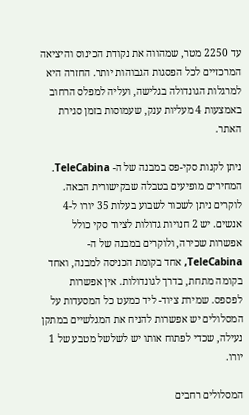עד 2250 מטר, שמהווה את נקודת הכינוס והיציאה המרכזיים לכל הפסגות הגבוהות יותר. החזרה היא למרגלות הגונדולה בגלישה, ועליה למפלס הרחוב באמצעות 4 מעליות ענק, שעמוסות בזמן סגירת האתר.

ניתן לקנות סקי-פס במבנה של ה- TeleCabina. המחירים מופיעים בטבלה שבקישורית הבאה. לוקרים ניתן לשכור לשבוע בעלות 35 יורו ל-4 אנשים. יש 2 חנויות גדולות לציוד סקי כולל אפשרות שכירה, ולוקרים במבנה של ה-TeleCabina, אחד בקומת הכניסה למבנה, ואחד בקומה מתחת, בדרך לגונדולות. אין אפשרות לפספס. שמירת ציוד- ליד כמעט כל המסעדות על המסלולים יש אפשרות להניח את המגלשיים במתקן נעילה, שכדי לפתוח אותו יש לשלשל מטבע של 1 יורו.

המסלולים רחבים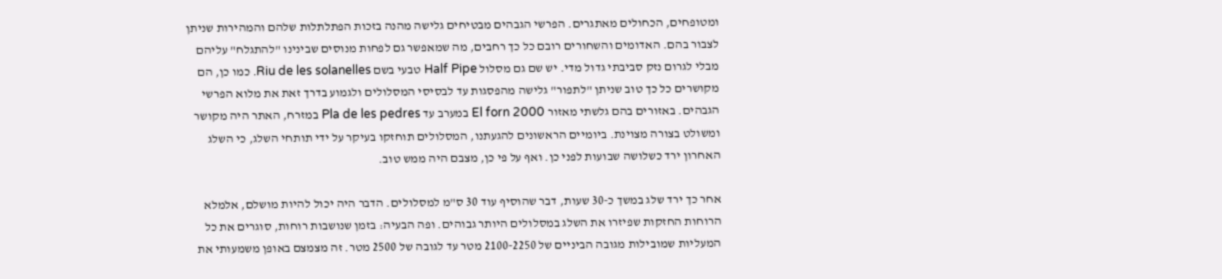ומטופחים, הכחולים מאתגרים. הפרשי הגבהים מבטיחים גלישה מהנה בזכות הפתלתלות שלהם והמהירות שניתן לצבור בהם. האדומים והשחורים רובם כל כך רחבים, מה שמאפשר גם לפחות מנוסים שבינינו "להתגלח" עליהם מבלי לגרום נזק סביבתי גדול מדי. יש שם גם מסלול Half Pipe טבעי בשם Riu de les solanelles. כמו כן, הם מקושרים כל כך טוב שניתן "לתפור" גלישה מהפסגות עד לבסיסי המסלולים ולגמוע בדרך זאת את מלוא הפרשי הגבהים. באזורים בהם גלשתי מאזור El forn 2000 במערב עד Pla de les pedres במזרח, האתר היה מקושר ומשולט בצורה מצוינת. ביומיים הראשונים להגעתנו, המסלולים תוחזקו בעיקר על ידי תותחי השלג, כי השלג האחרון ירד כשלושה שבועות לפני כן. ואף על פי כן, מצבם היה ממש טוב.

אחר כך ירד שלג במשך כ-30 שעות, דבר שהוסיף עוד 30 ס"מ למסלולים. הדבר היה יכול להיות מושלם, אלמלא הרוחות החזקות שפיזרו את השלג במסלולים היותר גבוהים. ופה הבעיה: בזמן שנושבות רוחות, סוגרים את כל המעליות שמובילות מגובה הביניים של 2100-2250 מטר עד לגובה של 2500 מטר. זה מצמצם באופן משמעותי את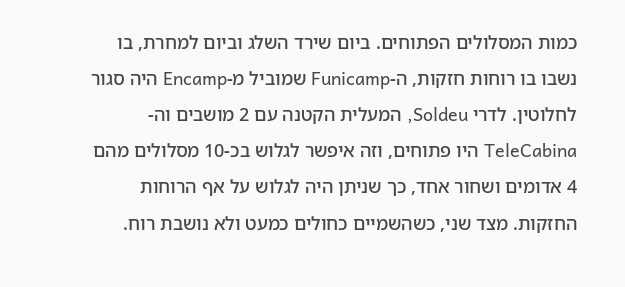כמות המסלולים הפתוחים. ביום שירד השלג וביום למחרת, בו נשבו בו רוחות חזקות, ה-Funicamp שמוביל מ-Encamp היה סגור לחלוטין. לדרי Soldeu, המעלית הקטנה עם 2 מושבים וה- TeleCabina היו פתוחים, וזה איפשר לגלוש בכ-10 מסלולים מהם 4 אדומים ושחור אחד, כך שניתן היה לגלוש על אף הרוחות החזקות. מצד שני, כשהשמיים כחולים כמעט ולא נושבת רוח.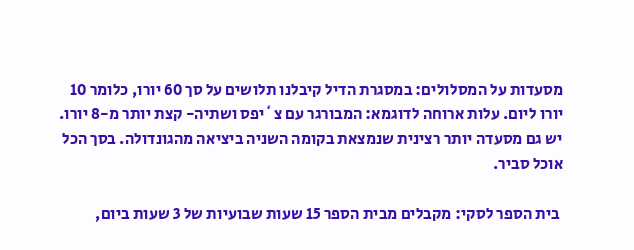מסעדות על המסלולים: במסגרת הדיל קיבלנו תלושים על סך 60 יורו, כלומר 10 יורו ליום. עלות ארוחה לדוגמא: המבורגר עם צ`יפס ושתיה- קצת יותר מ-8 יורו. יש גם מסעדה יותר רצינית שנמצאת בקומה השניה ביציאה מהגונדולה. בסך הכל אוכל סביר.

 בית הספר לסקי: מקבלים מבית הספר 15 שעות שבועיות של 3 שעות ביום,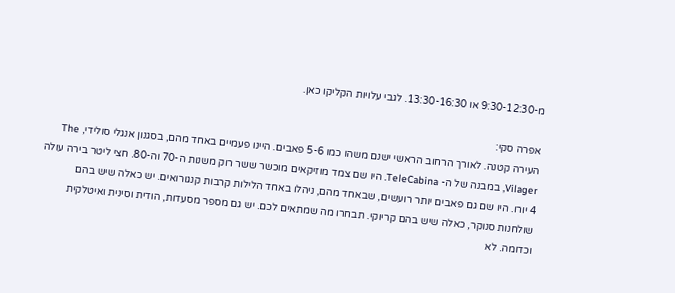מ-9:30-12:30 או 13:30-16:30. לגבי עלויות הקליקו כאן.

אפרה סקי:
העירה קטנה. לאורך הרחוב הראשי ישנם משהו כמו 5-6 פאבים. היינו פעמיים באחד מהם, בסגנון אנגלי סולידי, The Vilager, במבנה של ה- TeleCabina. היו שם צמד מוזיקאים מוכשר ששר רוק משנות ה-70 וה-80. חצי ליטר בירה עולה 4 יורו. היו שם גם פאבים יותר רועשים, שבאחד מהם, ניהלו באחד הלילות קרבות קנגורואים. יש כאלה שיש בהם שולחנות סנוקר, כאלה שיש בהם קריוקי. תבחרו מה שמתאים לכם. יש גם מספר מסעדות, הודית וסינית ואיטלקית וכדומה. לא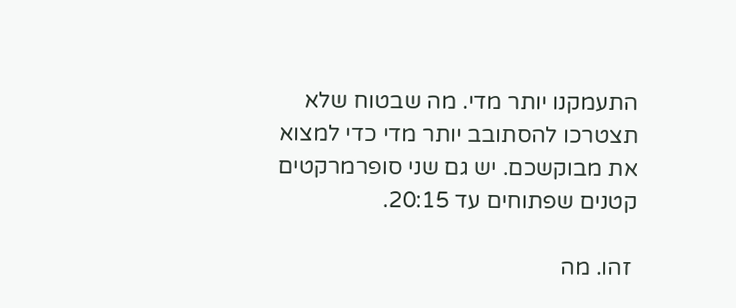התעמקנו יותר מדי. מה שבטוח שלא תצטרכו להסתובב יותר מדי כדי למצוא את מבוקשכם. יש גם שני סופרמרקטים קטנים שפתוחים עד 20:15.

 זהו. מה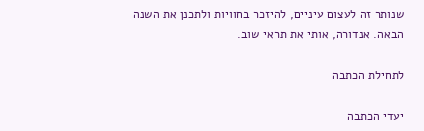שנותר זה לעצום עיניים, להיזכר בחוויות ולתכנן את השנה הבאה. אנדורה, אותי את תראי שוב.

לתחילת הכתבה

יעדי הכתבה